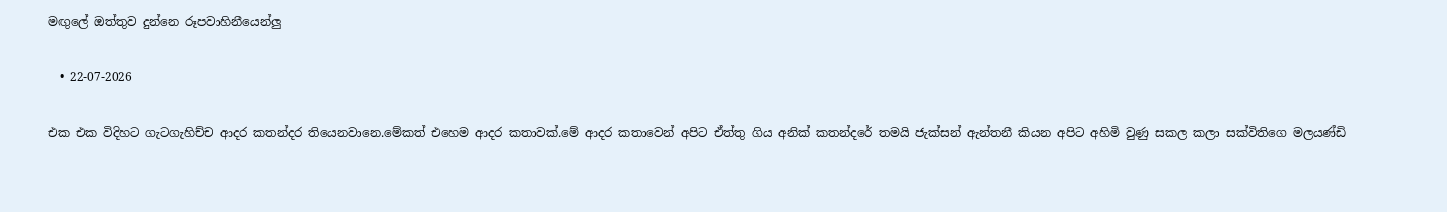මඟුලේ ඔත්තුව දුන්නෙ රූපවාහිනීයෙන්ලු

  • 22-07-2026

එක එක විදිහට ගැටගැහිච්ච ආදර කතන්දර තියෙනවානෙ.මේකත් එහෙම ආදර කතාවක්.මේ ආදර කතාවෙන් අපිට ඒත්තු ගිය අනික් කතන්දරේ තමයි ජැක්සන් ඇන්තනී කියන අපිට අහිමි වුණු සකල කලා සක්විතිගෙ මලයණ්ඩි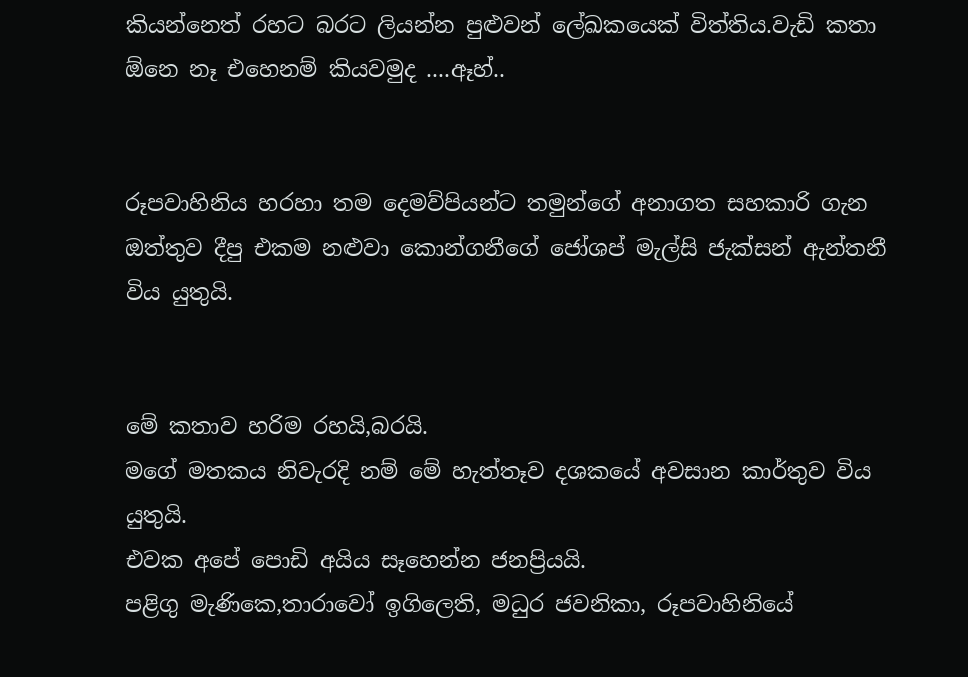කියන්නෙත් රහට බරට ලියන්න පුළුවන් ලේඛකයෙක් විත්තිය.වැඩි කතා ඕනෙ නෑ එහෙනම් කියවමුද ....ඈහ්..


රූපවාහිනිය හරහා තම දෙමව්පියන්ට තමුන්ගේ අනාගත සහකාරි ගැන ඔත්තුව දීපු එකම නළුවා කොන්ගනීගේ ජෝශප් මැල්සි ජැක්සන් ඇන්තනී විය යුතුයි.


මේ කතාව හරිම රහයි,බරයි.
මගේ මතකය නිවැරදි නම් මේ හැත්තෑව දශකයේ අවසාන කාර්තුව විය යුතුයි.
එවක අපේ පොඩි අයිය සෑහෙන්න ජනප්‍රියයි.
පළිගු මැණිකෙ,තාරාවෝ ඉගිලෙති, මධුර ජවනිකා, රූපවාහිනියේ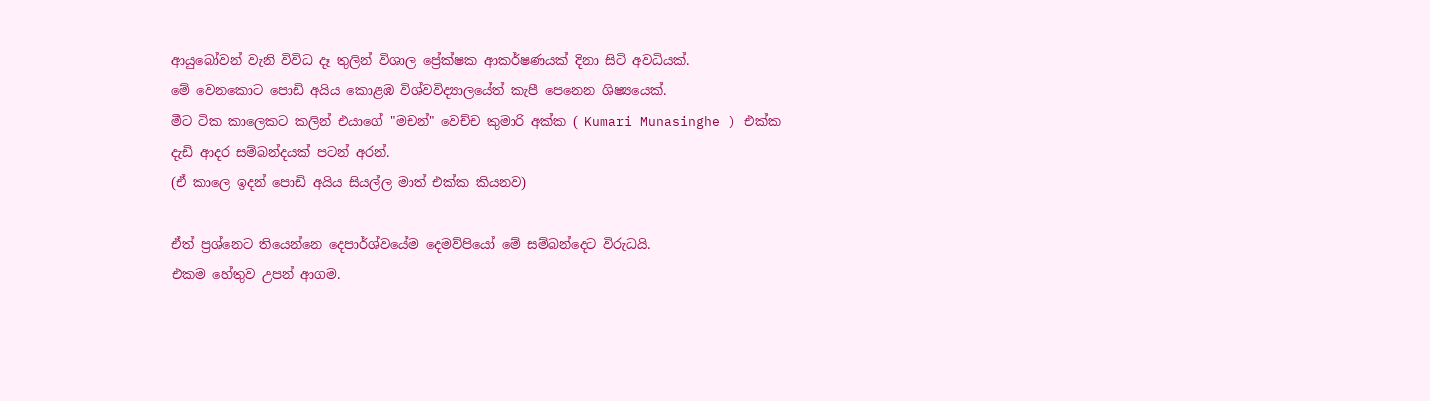ආයුබෝවන් වැනි විවිධ දෑ තුලින් විශාල ප්‍රේක්ෂක ආකර්ෂණයක් දිනා සිටි අවධියක්.
මේ වෙනකොට පොඩි අයිය කොළඹ විශ්වවිද්‍යාලයේත් කැපී පෙනෙන ශිෂ්‍යයෙක්.
මීට ටික කාලෙකට කලින් එයාගේ "මචන්" වෙච්ච කුමාරි අක්ක ( Kumari Munasinghe ) එක්ක දැඩි ආදර සම්බන්දයක් පටන් අරන්.
(ඒ කාලෙ ඉදන් පොඩි අයිය සියල්ල මාත් එක්ක කියනව)

ඒත් ප්‍රශ්නෙට තියෙන්නෙ දෙපාර්ශ්වයේම දෙමව්පියෝ මේ සම්බන්දෙට විරුධයි.
එකම හේතුව උපන් ආගම.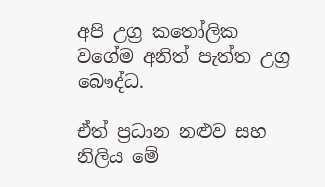අපි උග්‍ර කතෝලික වගේම අනිත් පැත්ත උග්‍ර බෞද්ධ.

ඒත් ප්‍රධාන නළුව සහ නිලිය මේ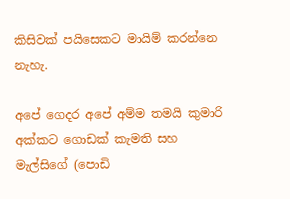කිසිවක් පයිසෙකට මායිම් කරන්නෙ නැහැ.

අපේ ගෙදර අපේ අම්ම තමයි කුමාරි අක්කට ගොඩක් කැමති සහ මැල්සිගේ (පොඩි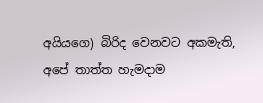අයියගෙ) බිරිද වෙනවට අකමැති,
අපේ තාත්ත හැමදාම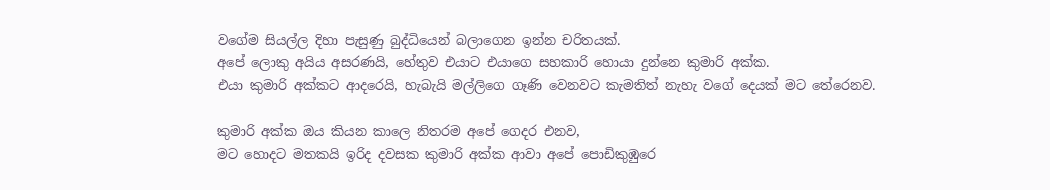වගේම සියල්ල දිහා පැසුණු බුද්ධියෙන් බලාගෙන ඉන්න චරිතයක්.
අපේ ලොකු අයිය අසරණයි, හේතුව එයාට එයාගෙ සහකාරි හොයා දුන්නෙ කුමාරි අක්ක.
එයා කුමාරි අක්කට ආදරෙයි, හැබැයි මල්ලිගෙ ගෑණි වෙනවට කැමතිත් නැහැ වගේ දෙයක් මට තේරෙනව.

කුමාරි අක්ක ඔය කියන කාලෙ නිතරම අපේ ගෙදර එනව,
මට හොදට මතකයි ඉරිද දවසක කුමාරි අක්ක ආවා අපේ පොඩිකුඹුරෙ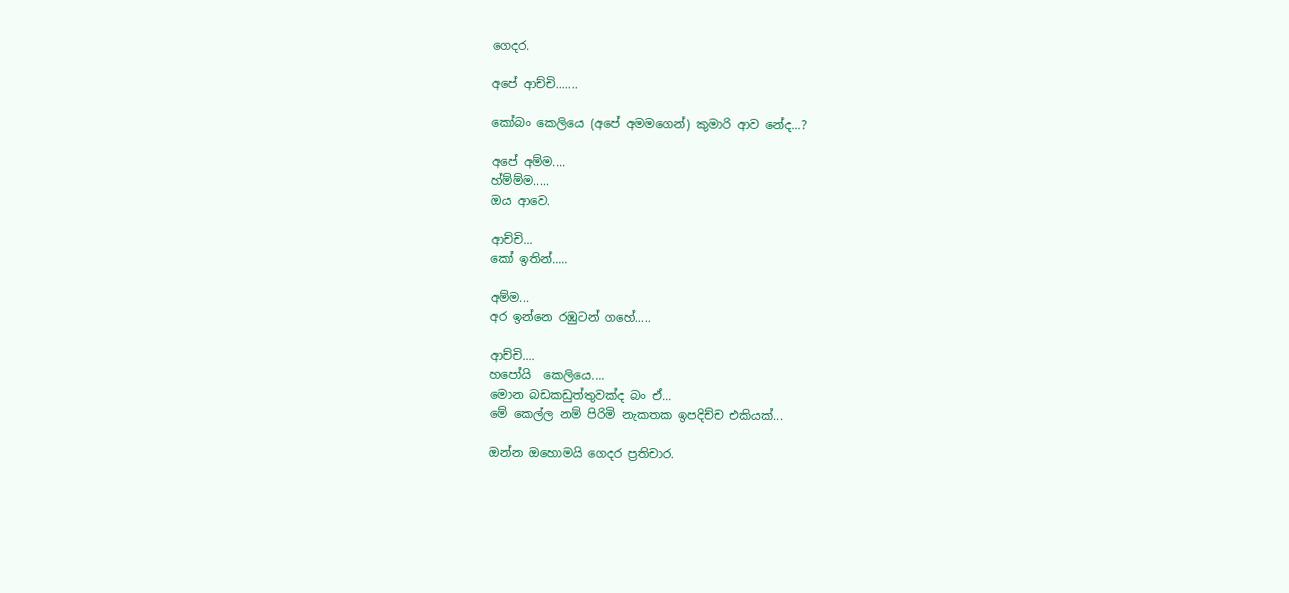ගෙදර.

අපේ ආච්චි.......

කෝබං කෙලියෙ (අපේ අමමගෙන්) කුමාරි ආව නේද...?

අපේ අම්ම....
හ්ම්ම්ම.....
ඔය ආවෙ.

ආච්චි...
කෝ ඉතින්.....

අම්ම...
අර ඉන්නෙ රඹුටන් ගහේ.....

ආච්චි....
හපෝයි  කෙලියෙ....
මොන බඩකඩුත්තුවක්ද බං ඒ...
මේ කෙල්ල නම් පිරිමි නැකතක ඉපදිච්ච එකියක්...

ඔන්න ඔහොමයි ගෙදර ප්‍රතිචාර.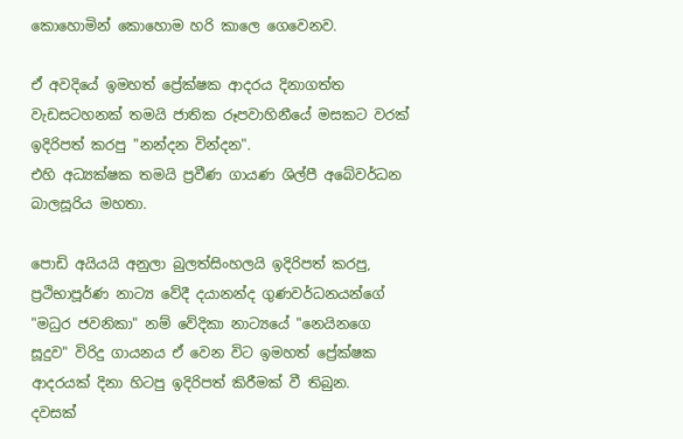කොහොමින් කොහොම හරි කාලෙ ගෙවෙනව.

ඒ අවදියේ ඉමහත් ප්‍රේක්ෂක ආදරය දිනාගත්ත වැඩසටහනක් තමයි ජාතික රූපවාහිනීයේ මසකට වරක් ඉදිරිපත් කරපු "නන්දන වින්දන".
එහි අධ්‍යක්ෂක තමයි ප්‍රවීණ ගායණ ශිල්පී අබේවර්ධන බාලසූරිය මහතා.

පොඩි අයියයි අනුලා බුලත්සිංහලයි ඉදිරිපත් කරපු, ප්‍රථිභාපූර්ණ නාට්‍ය වේදී දයානන්ද ගුණවර්ධනයන්ගේ "මධුර ජවනිකා" නම් වේදිකා නාට්‍යයේ "නෙයිනගෙ සූදුව" විරිදු ගායනය ඒ වෙන විට ඉමහත් ප්‍රේක්ෂක ආදරයක් දිනා හිටපු ඉදිරිපත් කිරීමක් වී තිබුන.
දවසක්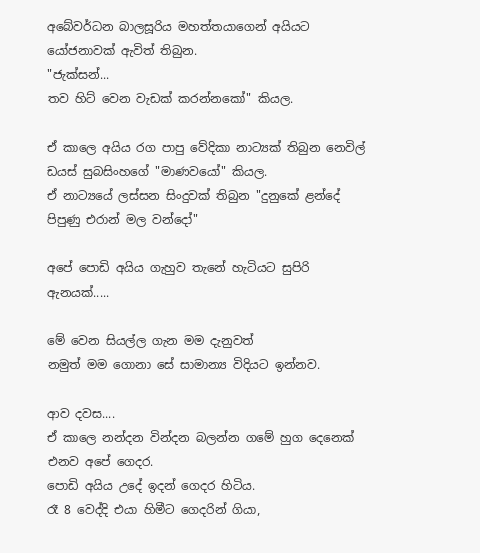අබේවර්ධන බාලසූරිය මහත්තයාගෙන් අයියට යෝජනාවක් ඇවිත් තිබුන.
"ජැක්සන්...
තව හිට් වෙන වැඩක් කරන්නකෝ" කියල.

ඒ කාලෙ අයිය රග පාපු වේදිකා නාට්‍යක් තිබුන නෙවිල් ඩයස් සුබසිංහගේ "මාණවයෝ" කියල.
ඒ නාට්‍යයේ ලස්සන සිංදුවක් තිබුන "දුනුකේ ළන්දේ පිපුණු එරාන් මල වන්දෝ"

අපේ පොඩි අයිය ගැහුව තැනේ හැටියට සුපිරි ඇනයක්.....

මේ වෙන සියල්ල ගැන මම දැනුවත්
නමුත් මම ගොනා සේ සාමාන්‍ය විදියට ඉන්නව.

ආව දවස....
ඒ කාලෙ නන්දන වින්දන බලන්න ගමේ හුග දෙනෙක් එනව අපේ ගෙදර.
පොඩි අයිය උදේ ඉදන් ගෙදර හිටිය.
රෑ 8 වෙද්දි එයා හිමීට ගෙදරින් ගියා,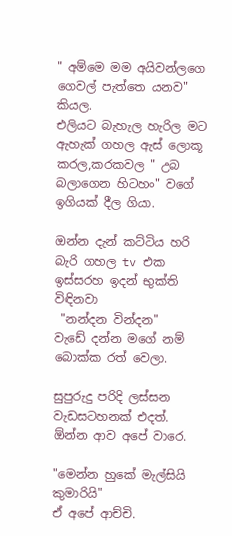" අම්මෙ මම අයිවන්ලගෙ ගෙවල් පැත්තෙ යනව" කියල.
එලියට බැහැල හැරිල මට ඇහැක් ගහල ඇස් ලොකූ කරල,කරකවල " උබ බලාගෙන හිටහං" වගේ ඉගියක් දීල ගියා.

ඔන්න දැන් කට්ටිය හරි බැරි ගහල tv එක ඉස්සරහ ඉදන් භුක්ති විඳිනවා
 "නන්දන වින්දන"
වැඩේ දන්න මගේ නම් බොක්ක රත් වෙලා.

සුපුරුදු පරිදි ලස්සන වැඩසටහනක් එදත්.
ඕන්න ආව අපේ වාරෙ.

"මෙන්න හුකේ මැල්සියි කුමාරියි"
ඒ අපේ ආච්චි.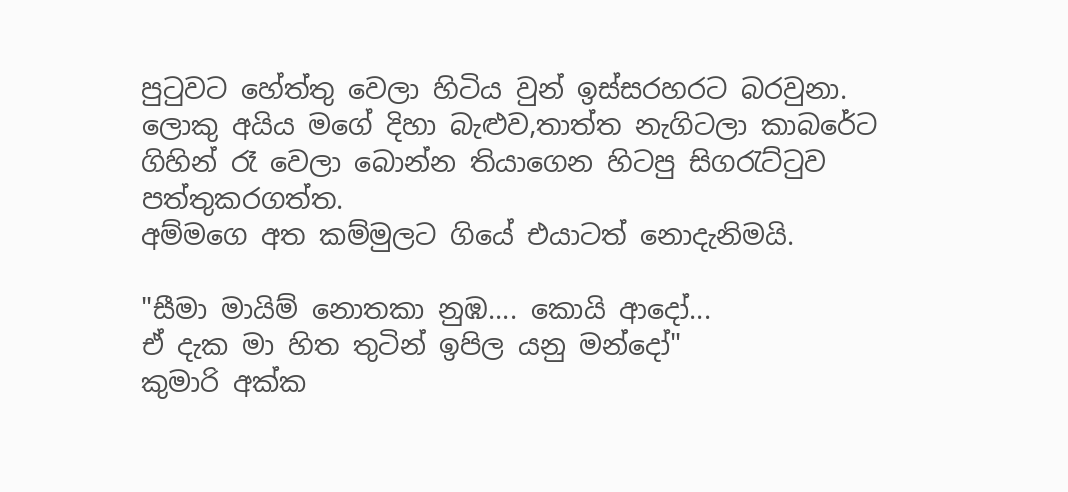පුටුවට හේත්තු වෙලා හිටිය වුන් ඉස්සරහරට බරවුනා.
ලොකු අයිය මගේ දිහා බැළුව,තාත්ත නැගිටලා කාබරේට ගිහින් රෑ වෙලා බොන්න තියාගෙන හිටපු සිගරැට්ටුව පත්තුකරගත්ත.
අම්මගෙ අත කම්මුලට ගියේ එයාටත් නොදැනිමයි.

"සීමා මායිම් නොතකා නුඹ.... කොයි ආදෝ...
ඒ දැක මා හිත තුටින් ඉපිල යනු මන්දෝ"
කුමාරි අක්ක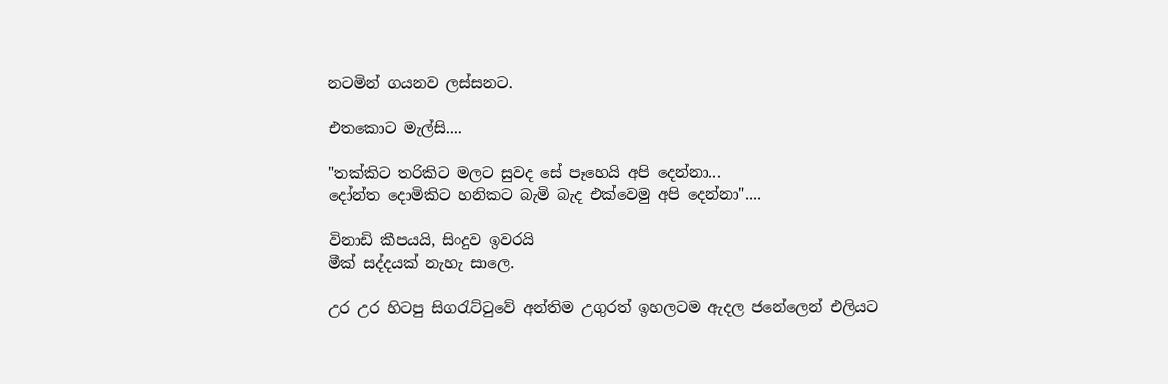නටමින් ගයනව ලස්සනට.

එතකොට මැල්සි....

"තක්කිට තරිකිට මලට සුවද සේ පෑහෙයි අපි දෙන්නා...
දෝන්ත දොමිකිට හනිකට බැමි බැද එක්වෙමු අපි දෙන්නා"....

විනාඩි කීපයයි, සිංදුව ඉවරයි
මීක් සද්දයක් නැහැ සාලෙ.

උර උර හිටපු සිගරැට්ටුවේ අන්තිම උගුරත් ඉහලටම ඇදල ජනේලෙන් එලියට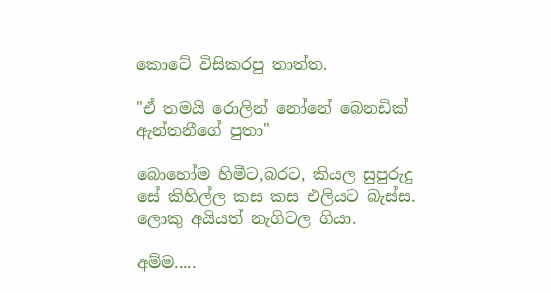කොටේ විසිකරපු තාත්ත.

"ඒ තමයි රොලින් නෝනේ බෙනඩික් ඇන්තනීගේ පුතා"

බොහෝම හිමීට,බරට, කියල සුපුරුදු සේ කිහිල්ල කස කස එලියට බැස්ස.
ලොකු අයියත් නැගිටල ගියා.

අම්ම.....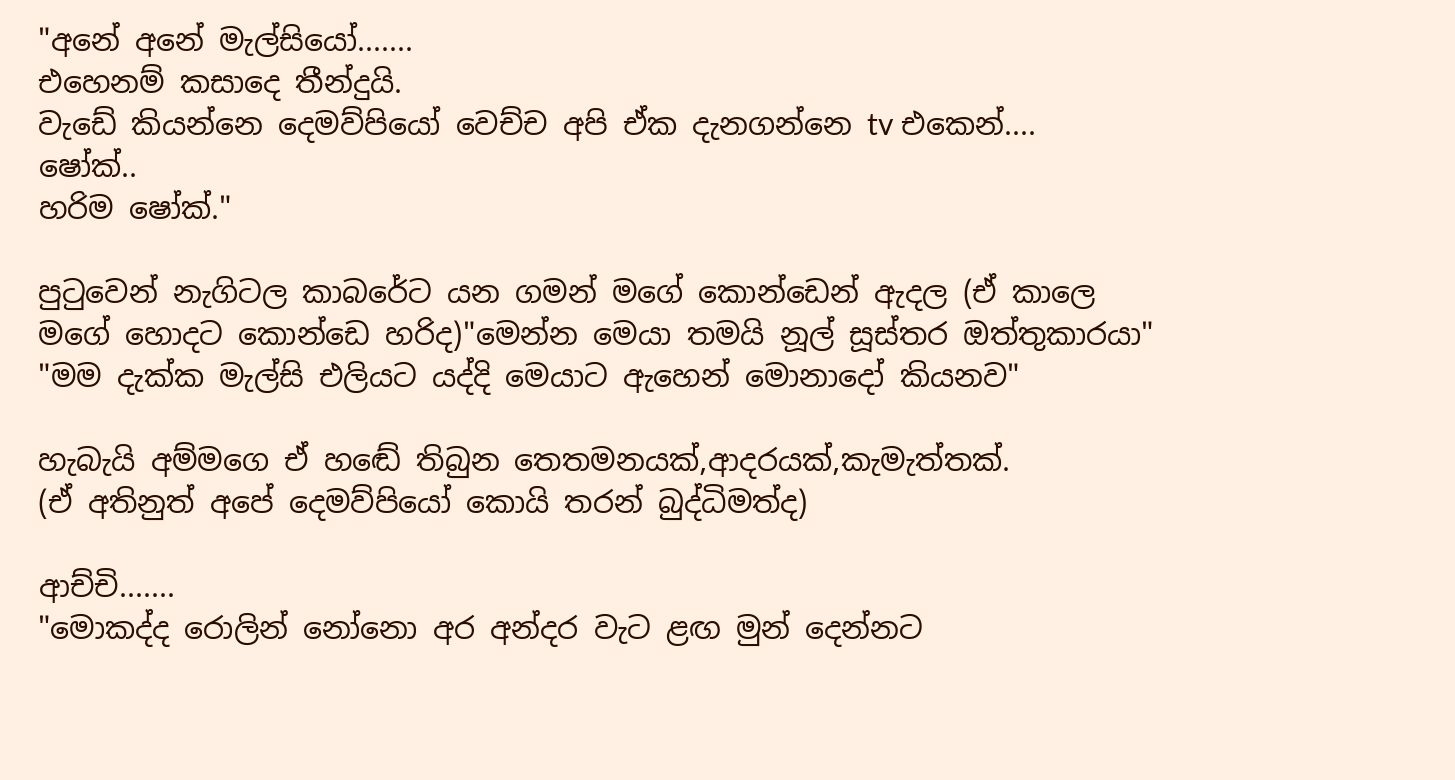"අනේ අනේ මැල්සියෝ.......
එහෙනම් කසාදෙ තීන්දුයි.
වැඩේ කියන්නෙ දෙමව්පියෝ වෙච්ච අපි ඒක දැනගන්නෙ tv එකෙන්....
ෂෝක්..
හරිම ෂෝක්."

පුටුවෙන් නැගිටල කාබරේට යන ගමන් මගේ කොන්ඩෙන් ඇදල (ඒ කාලෙ මගේ හොදට කොන්ඩෙ හරිද)"මෙන්න මෙයා තමයි නූල් සූස්තර ඔත්තුකාරයා"
"මම දැක්ක මැල්සි එලියට යද්දි මෙයාට ඇහෙන් මොනාදෝ කියනව"

හැබැයි අම්මගෙ ඒ හඬේ තිබුන තෙතමනයක්,ආදරයක්,කැමැත්තක්.
(ඒ අතිනුත් අපේ දෙමව්පියෝ කොයි තරන් බුද්ධිමත්ද)

ආච්චි.......
"මොකද්ද රොලින් නෝනො අර අන්දර වැට ළඟ මුන් දෙන්නට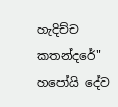හැදිච්ච කතන්දරේ"
හපෝයි දේව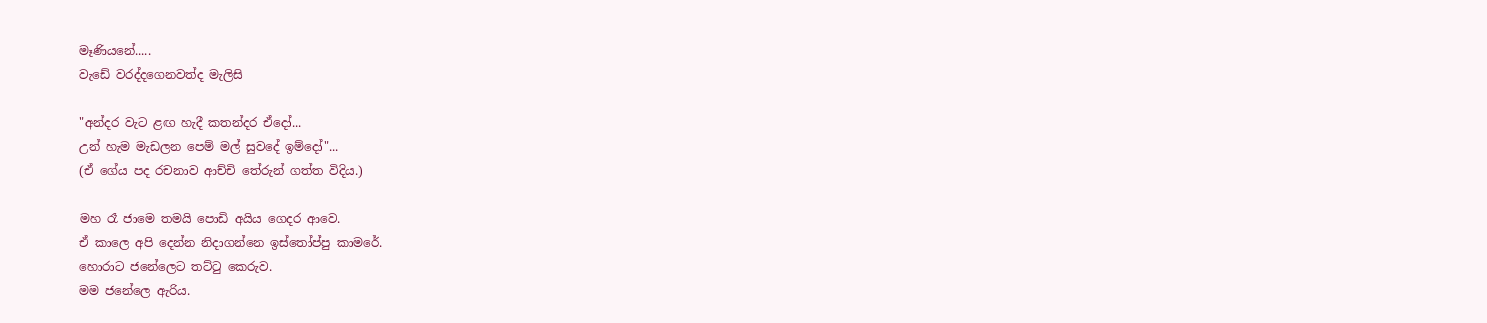මෑණියනේ.....
වැඩේ වරද්දගෙනවත්ද මැලිසි

"අන්දර වැට ළඟ හැදී කතන්දර ඒදෝ...
උන් හැම මැඩලන පෙම් මල් සුවදේ ඉම්දෝ"...
(ඒ ගේය පද රචනාව ආච්චි තේරුන් ගත්ත විදිය.)

මහ රෑ ජාමෙ තමයි පොඩි අයිය ගෙදර ආවෙ.
ඒ කාලෙ අපි දෙන්න නිදාගන්නෙ ඉස්තෝප්පු කාමරේ.
හොරාට ජනේලෙට තට්ටු කෙරුව.
මම ජනේලෙ ඇරිය.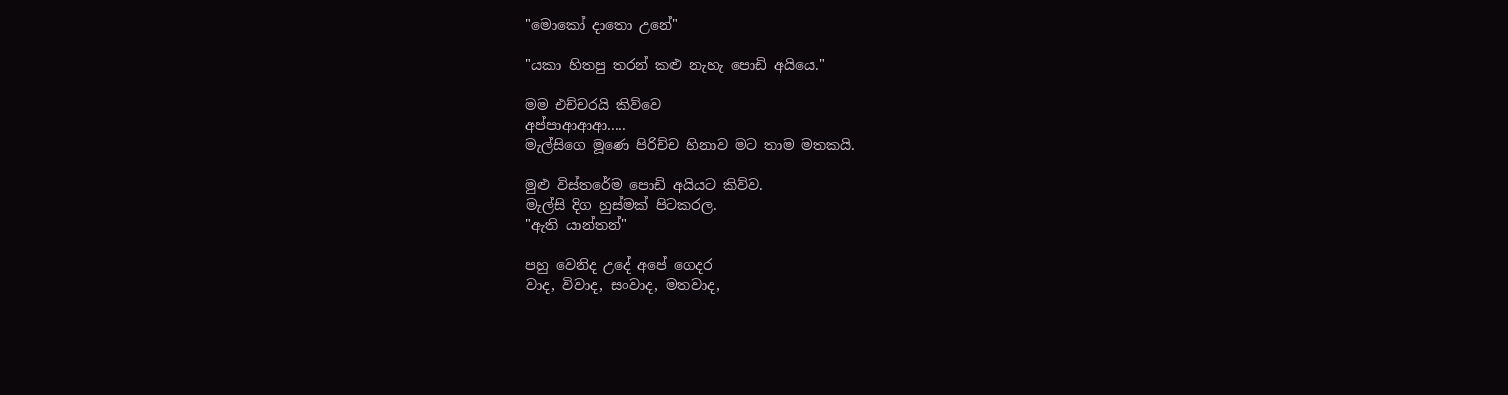"මොකෝ දාතො උනේ"

"යකා හිතපු තරන් කළු නැහැ පොඩි අයියෙ."

මම එච්චරයි කිව්වෙ
අප්පාආආආ.....
මැල්සිගෙ මූණෙ පිරිච්ච හිනාව මට තාම මතකයි.

මුළු විස්තරේම පොඩි අයියට කිව්ව.
මැල්සි දිග හුස්මක් පිටකරල.
"ඇති යාන්තන්"

පහු වෙනිද උදේ අපේ ගෙදර
වාද, විවාද, සංවාද, මතවාද,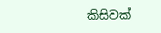කිසිවක්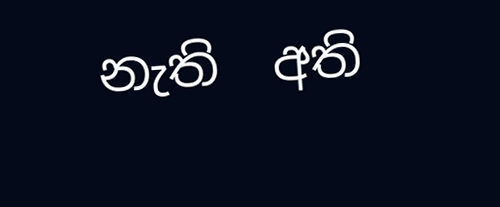නැති  අති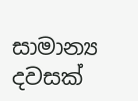සාමාන්‍ය දවසක්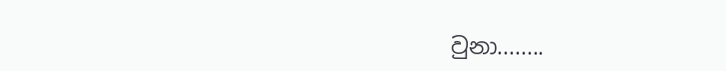වුනා........